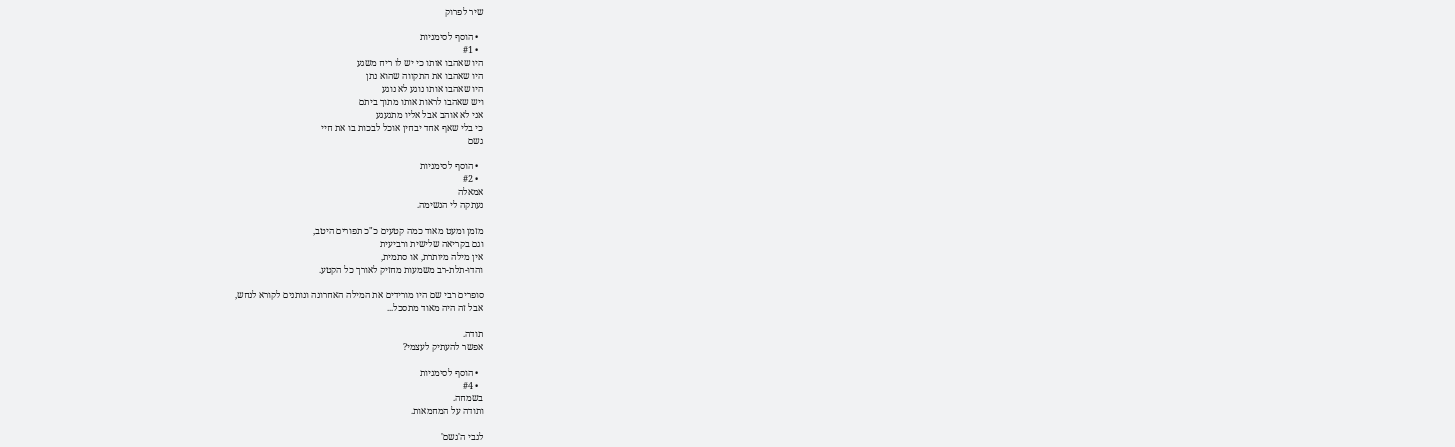שיר לפרוק

  • הוסף לסימניות
  • #1
היו שאהבו אותו כי יש לו ריח משגע
היו שאהבו את התקווה שהוא נתן
היו שאהבו אותו נוגע לא נוגע
ויש שאהבו לראות אותו מתוך ביתם
אני לא אוהב אבל אליו מתגעגע
כי בלי שאף אחד יבחין אוכל לבכות בו את חיי
גשם

  • הוסף לסימניות
  • #2
אמאלה
נעתקה לי הנשימה.

מזמן ומעט מאוד כמה קטעים כ"כ תפורים היטב,
וגם בקריאה שלישית ורביעית
אין מילה מיותרת, או סתמית,
והדו-תלת-רב משמעות מחזיק לאורך כל הקטע.

סופרים רבי שם היו מורידים את המילה האחרונה ונותנים לקורא לנחש,
אבל זה היה מאוד מתסכל...

תודה.
אפשר להעתיק לעצמי?

  • הוסף לסימניות
  • #4
בשמחה.
ותודה על המחמאות.

לגבי ה'גשם'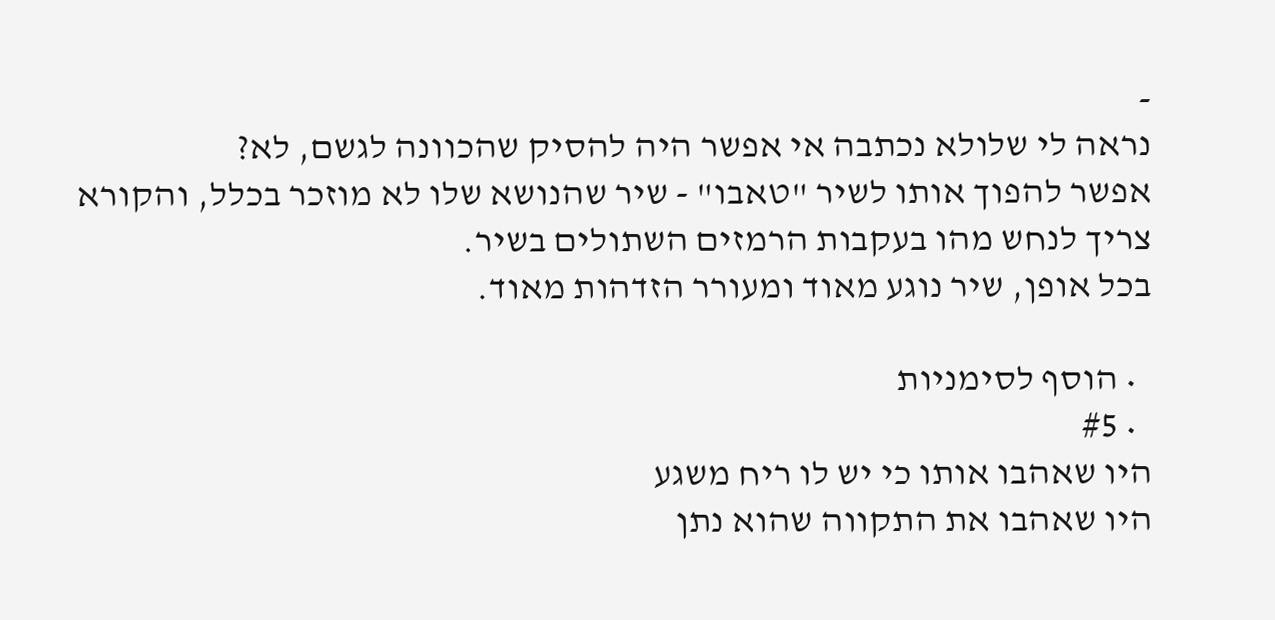-
נראה לי שלולא נכתבה אי אפשר היה להסיק שהכוונה לגשם, לא?
אפשר להפוך אותו לשיר "טאבו" - שיר שהנושא שלו לא מוזכר בכלל, והקורא צריך לנחש מהו בעקבות הרמזים השתולים בשיר.
בכל אופן, שיר נוגע מאוד ומעורר הזדהות מאוד.

  • הוסף לסימניות
  • #5
היו שאהבו אותו כי יש לו ריח משגע
היו שאהבו את התקווה שהוא נתן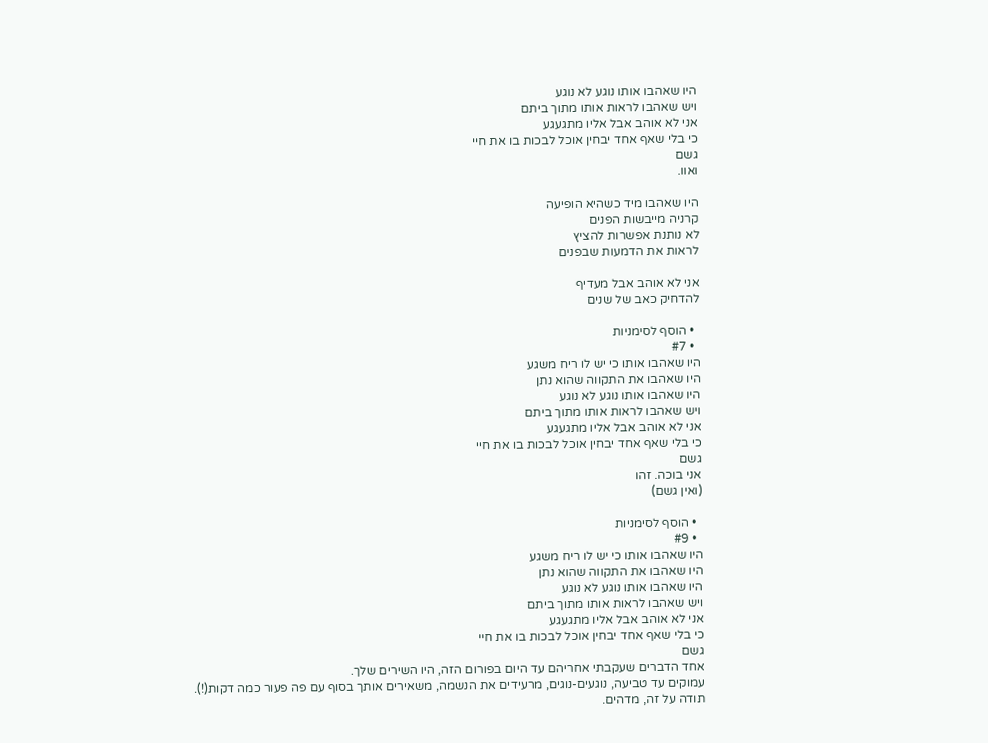היו שאהבו אותו נוגע לא נוגע
ויש שאהבו לראות אותו מתוך ביתם
אני לא אוהב אבל אליו מתגעגע
כי בלי שאף אחד יבחין אוכל לבכות בו את חיי
גשם
ואוו.

היו שאהבו מיד כשהיא הופיעה
קרניה מייבשות הפנים
לא נותנת אפשרות להציץ
לראות את הדמעות שבפנים

אני לא אוהב אבל מעדיף
להדחיק כאב של שנים

  • הוסף לסימניות
  • #7
היו שאהבו אותו כי יש לו ריח משגע
היו שאהבו את התקווה שהוא נתן
היו שאהבו אותו נוגע לא נוגע
ויש שאהבו לראות אותו מתוך ביתם
אני לא אוהב אבל אליו מתגעגע
כי בלי שאף אחד יבחין אוכל לבכות בו את חיי
גשם
אני בוכה. זהו
(ואין גשם)

  • הוסף לסימניות
  • #9
היו שאהבו אותו כי יש לו ריח משגע
היו שאהבו את התקווה שהוא נתן
היו שאהבו אותו נוגע לא נוגע
ויש שאהבו לראות אותו מתוך ביתם
אני לא אוהב אבל אליו מתגעגע
כי בלי שאף אחד יבחין אוכל לבכות בו את חיי
גשם
אחד הדברים שעקבתי אחריהם עד היום בפורום הזה, היו השירים שלך.
עמוקים עד טביעה, נוגעים-נוגים, מרעידים את הנשמה, משאירים אותך בסוף עם פה פעור כמה דקות(!).
תודה על זה, מדהים.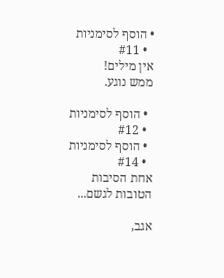• הוסף לסימניות
  • #11
אין מילים!
ממש נוגע.

  • הוסף לסימניות
  • #12
  • הוסף לסימניות
  • #14
אחת הסיבות הטובות לגשם...

אגב,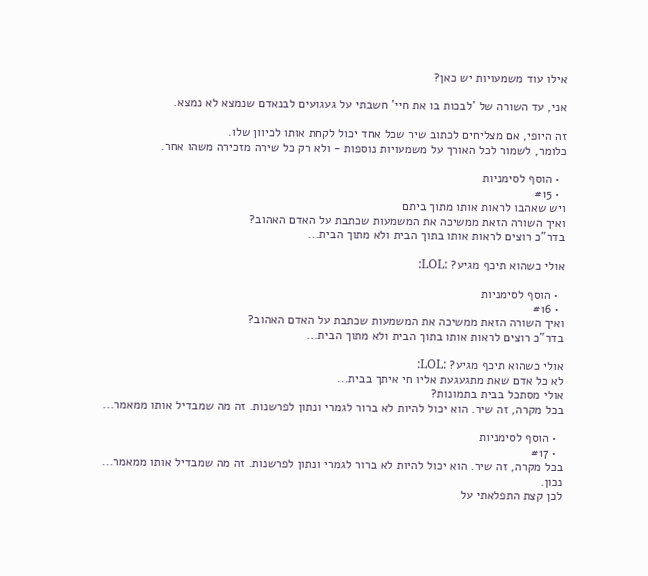אילו עוד משמעויות יש כאן?

אני, עד השורה של 'לבכות בו את חיי' חשבתי על געגועים לבנאדם שנמצא לא נמצא.

זה היופי, אם מצליחים לכתוב שיר שכל אחד יכול לקחת אותו לכיוון שלו.
כלומר, לשמור לכל האורך על משמעויות נוספות - ולא רק כל שירה מזכירה משהו אחר.

  • הוסף לסימניות
  • #15
ויש שאהבו לראות אותו מתוך ביתם
ואיך השורה הזאת ממשיכה את המשמעות שכתבת על האדם האהוב?
בדר"כ רוצים לראות אותו בתוך הבית ולא מתוך הבית...

אולי כשהוא תיכף מגיע? :LOL:

  • הוסף לסימניות
  • #16
ואיך השורה הזאת ממשיכה את המשמעות שכתבת על האדם האהוב?
בדר"כ רוצים לראות אותו בתוך הבית ולא מתוך הבית...

אולי כשהוא תיכף מגיע? :LOL:
לא כל אדם שאת מתגעגעת אליו חי איתך בבית...
אולי מסתכל בבית בתמונות?
בכל מקרה, זה שיר. הוא יכול להיות לא ברור לגמרי ונתון לפרשנות. זה מה שמבדיל אותו ממאמר...

  • הוסף לסימניות
  • #17
בכל מקרה, זה שיר. הוא יכול להיות לא ברור לגמרי ונתון לפרשנות. זה מה שמבדיל אותו ממאמר...
נכון.
לכן קצת התפלאתי על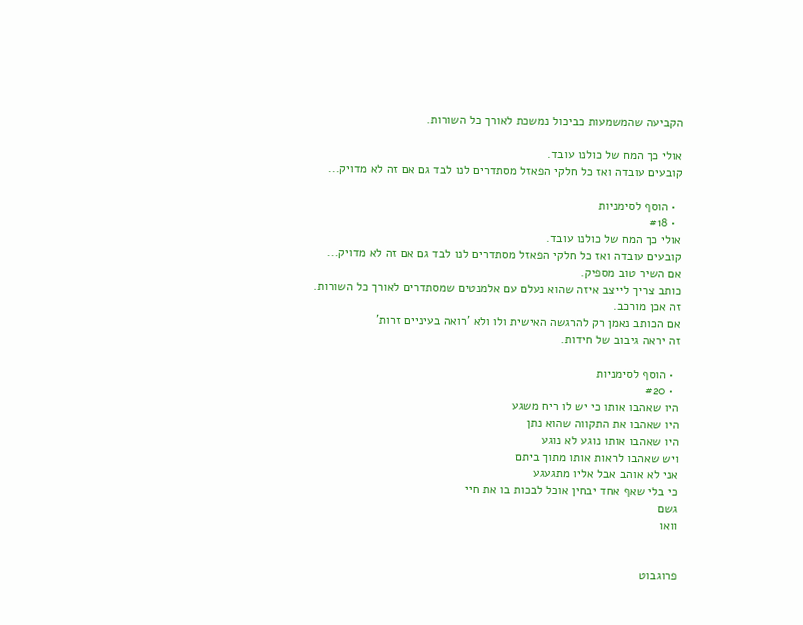הקביעה שהמשמעות כביכול נמשכת לאורך כל השורות.

אולי כך המח של כולנו עובד.
קובעים עובדה ואז כל חלקי הפאזל מסתדרים לנו לבד גם אם זה לא מדויק...

  • הוסף לסימניות
  • #18
אולי כך המח של כולנו עובד.
קובעים עובדה ואז כל חלקי הפאזל מסתדרים לנו לבד גם אם זה לא מדויק...
אם השיר טוב מספיק.
כותב צריך לייצב איזה שהוא נעלם עם אלמנטים שמסתדרים לאורך כל השורות.
זה אכן מורכב.
אם הכותב נאמן רק להרגשה האישית ולו ולא 'רואה בעיניים זרות'
זה יראה גיבוב של חידות.

  • הוסף לסימניות
  • #20
היו שאהבו אותו כי יש לו ריח משגע
היו שאהבו את התקווה שהוא נתן
היו שאהבו אותו נוגע לא נוגע
ויש שאהבו לראות אותו מתוך ביתם
אני לא אוהב אבל אליו מתגעגע
כי בלי שאף אחד יבחין אוכל לבכות בו את חיי
גשם
וואו


פרוגבוט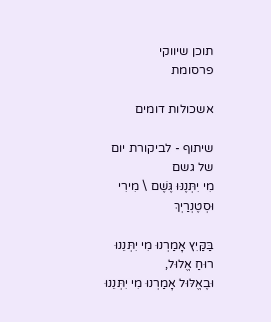תוכן שיווקי
פרסומת

אשכולות דומים

שיתוף - לביקורת יום של גשם
מִי יִתְּנֶנּוּ גֶּשֶׁם \ מִירִי וּסְטֶנְרַיְךְ

בַּקַּיִץ אָמַרְנוּ מִי יִתְּנֵנוּ רוּחַ אֱלוּל,
וּבֶאֱלּוּל אָמַרְנוּ מִי יִתְּנֵנוּ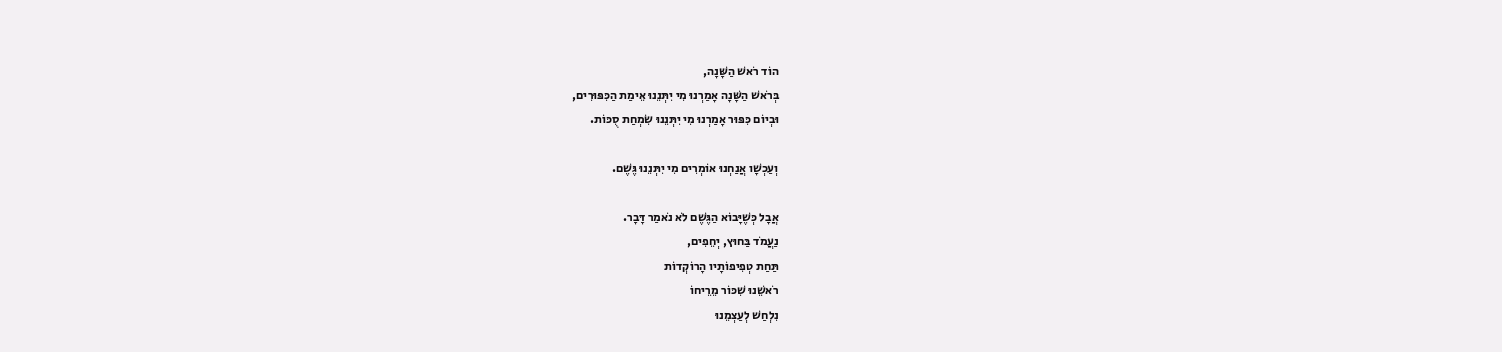הוֹד רֹאשׁ הַשָּׁנָה,
בְּרֹאשׁ הַשָּׁנָה אָמַרְנוּ מִי יִתְּנֵנוּ אֵימַת הַכִּפּוּרִים,
וּבְיוֹם כִּפּוּר אָמַרְנוּ מִי יִתְּנֵנוּ שִׂמְחַת סֻכּוֹת.

וְעַכְשָׁו אֲנַחְנוּ אוֹמְרִים מִי יִתְּנֵנוּ גֶּשֶׁם.

אֲבָל כְּשֶׁיָּבוֹא הַגֶּשֶׁם לֹא נֹאמַר דָּבָר.
נַעֲמֹד בַּחוּץ, יְחֵפִים,
תַּחַת טְפִיפוֹתָיו הָרוֹקְדוֹת
רֹאשֵׁנוּ שִׁכּוֹר מֵרֵיחוֹ
נִלְחַשׁ לְעַצְמֵנוּ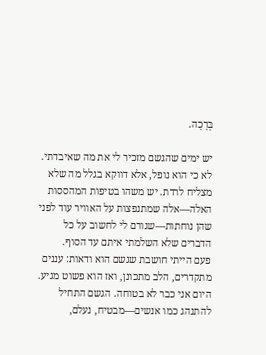בְּרָכָה.

יש ימים שהגשם מזכיר לי את מה שאיבדתי.
לא כי הוא נופל, אלא דווקא בגלל מה שלא מצליח לרדת. יש משהו בטיפות המהססות האלה—אלה שמתנפצות על האוויר עוד לפני שהן נוחתות—שגורם לי לחשוב על כל הדברים שלא השלמתי איתם עד הסוף.
פעם הייתי חושבת שגשם הוא ודאות: עננים מתקדרים, הלב מתכונן, ואז הוא פשוט מגיע. היום אני כבר לא בטוחה. הגשם התחיל להתנהג כמו אנשים—מבטיח, נעלם,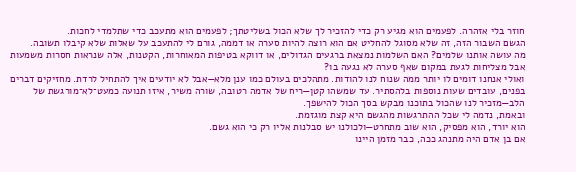חוזר בלי אזהרה. לפעמים הוא מגיע רק כדי להזכיר לך שלא הכול בשליטתך; לפעמים הוא מתעכב כדי שתלמדי לחכות.
הגשם השבור הזה, זה שלא מסוגל להחליט אם הוא רוצה להיות סערה או דממה, גורם לי להתעכב על שאלות שלא קיבלו תשובה.
מה עושה אותנו שלמים? האם השלמות נמצאת ברגעים הגדולים, או דווקא בטיפות המאוחרות, הקטנות, אלה שנראות חסרות משמעות אבל מצליחות לגעת במקום שאף סערה לא נגעה בו?
ואולי אנחנו דומים לו יותר ממה שנוח לנו להודות. מתהלכים בעולם כמו ענן מלא—אבל לא יודעים איך להתחיל לרדת. מחזיקים דברים בפנים, עובדים שעות נוספות בלהסתיר. עד שמשהו קטן—ריח של אדמה רטובה, שורה משיר, איזו תנועה כמעט־לא־מורגשת של הלב—מזכיר לנו שהכול בתוכנו מבקש בסך הכול להישפך.
ובאמת, נדמה לי שכל ההתרגשות מהגשם היא קצת מוגזמת.
הוא יורד, הוא מפסיק, הוא שוב מתחרט—ולכולנו יש סבלנות אליו רק כי הוא גשם.
אם בן אדם היה מתנהג ככה, כבר מזמן היינו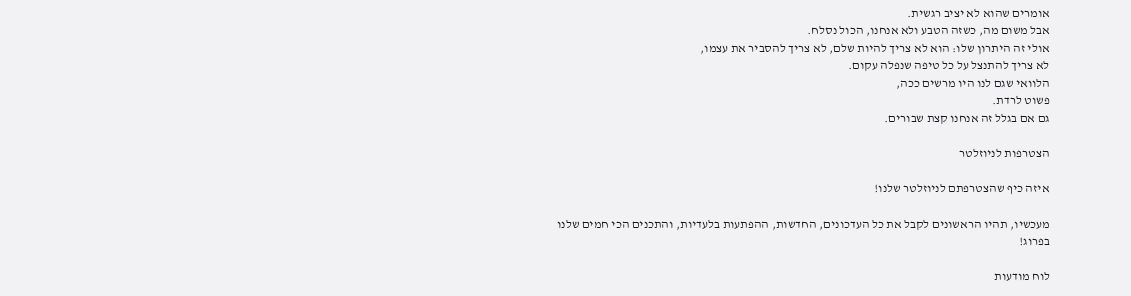אומרים שהוא לא יציב רגשית.
אבל משום מה, כשזה הטבע ולא אנחנו, הכול נסלח.
אולי זה היתרון שלו: הוא לא צריך להיות שלם, לא צריך להסביר את עצמו,
לא צריך להתנצל על כל טיפה שנפלה עקום.
הלוואי שגם לנו היו מרשים ככה,
פשוט לרדת.
גם אם בגלל זה אנחנו קצת שבורים.

הצטרפות לניוזלטר

איזה כיף שהצטרפתם לניוזלטר שלנו!

מעכשיו, תהיו הראשונים לקבל את כל העדכונים, החדשות, ההפתעות בלעדיות, והתכנים הכי חמים שלנו בפרוג!

לוח מודעות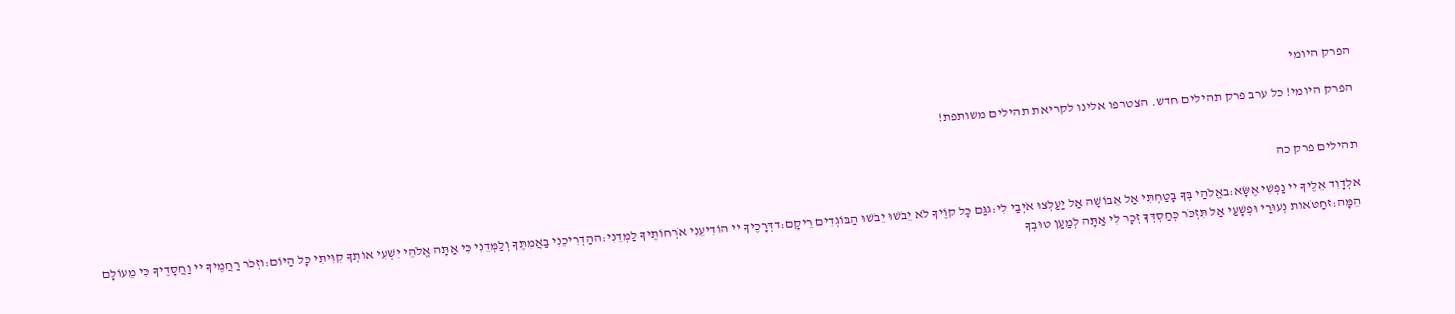הפרק היומי

הפרק היומי! כל ערב פרק תהילים חדש. הצטרפו אלינו לקריאת תהילים משותפת!


תהילים פרק כה

אלְדָוִד אֵלֶיךָ יי נַפְשִׁי אֶשָּׂא:באֱלֹהַי בְּךָ בָטַחְתִּי אַל אֵבוֹשָׁה אַל יַעַלְצוּ אֹיְבַי לִי:גגַּם כָּל קוֶֹיךָ לֹא יֵבֹשׁוּ יֵבֹשׁוּ הַבּוֹגְדִים רֵיקָם:דדְּרָכֶיךָ יי הוֹדִיעֵנִי אֹרְחוֹתֶיךָ לַמְּדֵנִי:ההַדְרִיכֵנִי בַאֲמִתֶּךָ וְלַמְּדֵנִי כִּי אַתָּה אֱלֹהֵי יִשְׁעִי אוֹתְךָ קִוִּיתִי כָּל הַיּוֹם:וזְכֹר רַחֲמֶיךָ יי וַחֲסָדֶיךָ כִּי מֵעוֹלָם הֵמָּה:זחַטֹּאות נְעוּרַי וּפְשָׁעַי אַל תִּזְכֹּר כְּחַסְדְּךָ זְכָר לִי אַתָּה לְמַעַן טוּבְךָ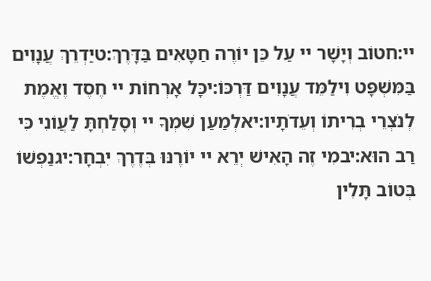יי:חטוֹב וְיָשָׁר יי עַל כֵּן יוֹרֶה חַטָּאִים בַּדָּרֶךְ:טיַדְרֵךְ עֲנָוִים בַּמִּשְׁפָּט וִילַמֵּד עֲנָוִים דַּרְכּוֹ:יכָּל אָרְחוֹת יי חֶסֶד וֶאֱמֶת לְנֹצְרֵי בְרִיתוֹ וְעֵדֹתָיו:יאלְמַעַן שִׁמְךָ יי וְסָלַחְתָּ לַעֲוֹנִי כִּי רַב הוּא:יבמִי זֶה הָאִישׁ יְרֵא יי יוֹרֶנּוּ בְּדֶרֶךְ יִבְחָר:יגנַפְשׁוֹ בְּטוֹב תָּלִין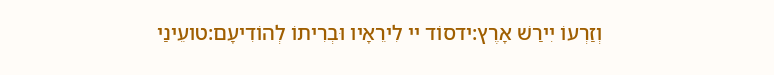וְזַרְעוֹ יִירַשׁ אָרֶץ:ידסוֹד יי לִירֵאָיו וּבְרִיתוֹ לְהוֹדִיעָם:טועֵינַי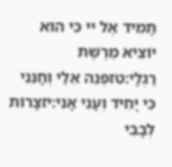תָּמִיד אֶל יי כִּי הוּא יוֹצִיא מֵרֶשֶׁת רַגְלָי:טזפְּנֵה אֵלַי וְחָנֵּנִי כִּי יָחִיד וְעָנִי אָנִי:יזצָרוֹת לְבָבִי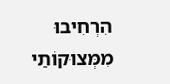הִרְחִיבוּ מִמְּצוּקוֹתַי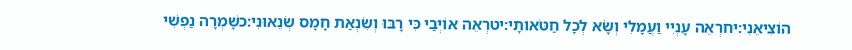הוֹצִיאֵנִי:יחרְאֵה עָנְיִי וַעֲמָלִי וְשָׂא לְכָל חַטֹּאותָי:יטרְאֵה אוֹיְבַי כִּי רָבּוּ וְשִׂנְאַת חָמָס שְׂנֵאוּנִי:כשָׁמְרָה נַפְשִׁי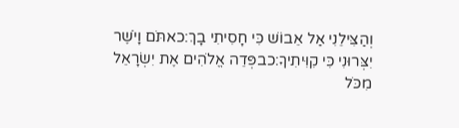וְהַצִּילֵנִי אַל אֵבוֹשׁ כִּי חָסִיתִי בָךְ:כאתֹּם וָיֹשֶׁר יִצְּרוּנִי כִּי קִוִּיתִיךָ:כבפְּדֵה אֱלֹהִים אֶת יִשְׂרָאֵל מִכֹּל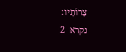צָרוֹתָיו:
נקרא  2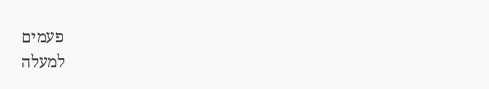פעמים
למעלה